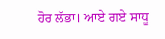ਹੋਰ ਲੱਭਾ। ਆਏ ਗਏ ਸਾਧੂ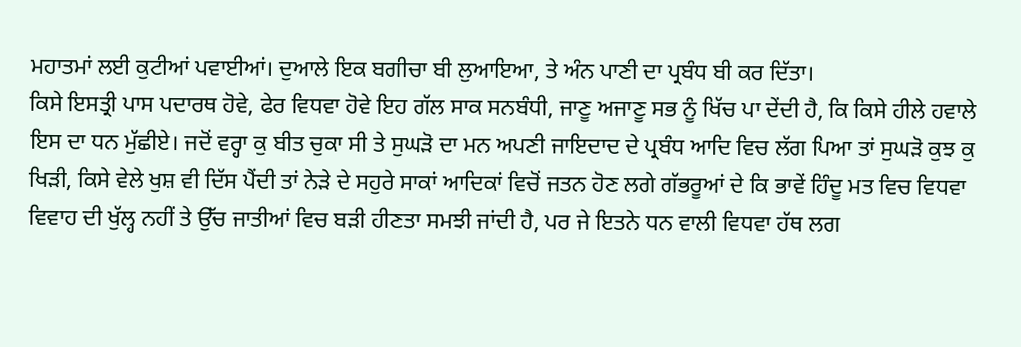ਮਹਾਤਮਾਂ ਲਈ ਕੁਟੀਆਂ ਪਵਾਈਆਂ। ਦੁਆਲੇ ਇਕ ਬਗੀਚਾ ਬੀ ਲੁਆਇਆ, ਤੇ ਅੰਨ ਪਾਣੀ ਦਾ ਪ੍ਰਬੰਧ ਬੀ ਕਰ ਦਿੱਤਾ।
ਕਿਸੇ ਇਸਤ੍ਰੀ ਪਾਸ ਪਦਾਰਥ ਹੋਵੇ, ਫੇਰ ਵਿਧਵਾ ਹੋਵੇ ਇਹ ਗੱਲ ਸਾਕ ਸਨਬੰਧੀ, ਜਾਣੂ ਅਜਾਣੂ ਸਭ ਨੂੰ ਖਿੱਚ ਪਾ ਦੇਂਦੀ ਹੈ, ਕਿ ਕਿਸੇ ਹੀਲੇ ਹਵਾਲੇ ਇਸ ਦਾ ਧਨ ਮੁੱਛੀਏ। ਜਦੋਂ ਵਰ੍ਹਾ ਕੁ ਬੀਤ ਚੁਕਾ ਸੀ ਤੇ ਸੁਘੜੋ ਦਾ ਮਨ ਅਪਣੀ ਜਾਇਦਾਦ ਦੇ ਪ੍ਰਬੰਧ ਆਦਿ ਵਿਚ ਲੱਗ ਪਿਆ ਤਾਂ ਸੁਘੜੋ ਕੁਝ ਕੁ ਖਿੜੀ, ਕਿਸੇ ਵੇਲੇ ਖੁਸ਼ ਵੀ ਦਿੱਸ ਪੈਂਦੀ ਤਾਂ ਨੇੜੇ ਦੇ ਸਹੁਰੇ ਸਾਕਾਂ ਆਦਿਕਾਂ ਵਿਚੋਂ ਜਤਨ ਹੋਣ ਲਗੇ ਗੱਭਰੂਆਂ ਦੇ ਕਿ ਭਾਵੇਂ ਹਿੰਦੂ ਮਤ ਵਿਚ ਵਿਧਵਾ ਵਿਵਾਹ ਦੀ ਖੁੱਲ੍ਹ ਨਹੀਂ ਤੇ ਉੱਚ ਜਾਤੀਆਂ ਵਿਚ ਬੜੀ ਹੀਣਤਾ ਸਮਝੀ ਜਾਂਦੀ ਹੈ, ਪਰ ਜੇ ਇਤਨੇ ਧਨ ਵਾਲੀ ਵਿਧਵਾ ਹੱਥ ਲਗ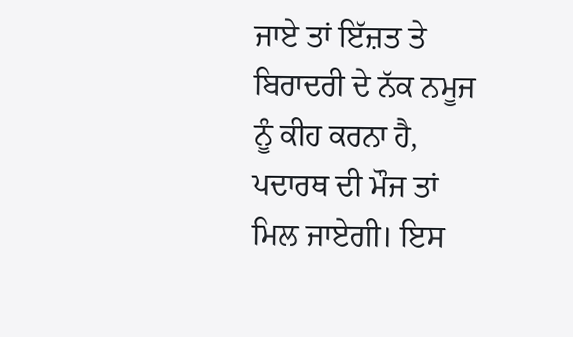ਜਾਏ ਤਾਂ ਇੱਜ਼ਤ ਤੇ ਬਿਰਾਦਰੀ ਦੇ ਨੱਕ ਨਮੂਜ ਨੂੰ ਕੀਹ ਕਰਨਾ ਹੈ, ਪਦਾਰਥ ਦੀ ਮੌਜ ਤਾਂ ਮਿਲ ਜਾਏਗੀ। ਇਸ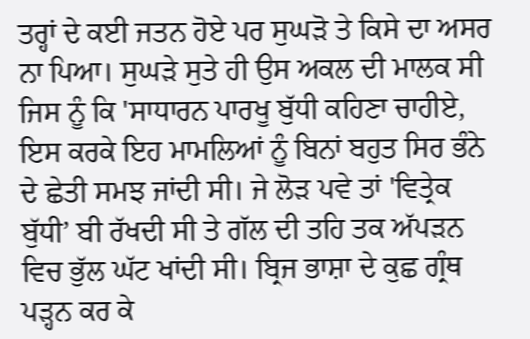ਤਰ੍ਹਾਂ ਦੇ ਕਈ ਜਤਨ ਹੋਏ ਪਰ ਸੁਘੜੋ ਤੇ ਕਿਸੇ ਦਾ ਅਸਰ ਨਾ ਪਿਆ। ਸੁਘੜੇ ਸੁਤੇ ਹੀ ਉਸ ਅਕਲ ਦੀ ਮਾਲਕ ਸੀ ਜਿਸ ਨੂੰ ਕਿ 'ਸਾਧਾਰਨ ਪਾਰਖੂ ਬੁੱਧੀ ਕਹਿਣਾ ਚਾਹੀਏ, ਇਸ ਕਰਕੇ ਇਹ ਮਾਮਲਿਆਂ ਨੂੰ ਬਿਨਾਂ ਬਹੁਤ ਸਿਰ ਭੰਨੇ ਦੇ ਛੇਤੀ ਸਮਝ ਜਾਂਦੀ ਸੀ। ਜੇ ਲੋੜ ਪਵੇ ਤਾਂ 'ਵਿਤ੍ਰੇਕ ਬੁੱਧੀ’ ਬੀ ਰੱਖਦੀ ਸੀ ਤੇ ਗੱਲ ਦੀ ਤਹਿ ਤਕ ਅੱਪੜਨ ਵਿਚ ਭੁੱਲ ਘੱਟ ਖਾਂਦੀ ਸੀ। ਬ੍ਰਿਜ ਭਾਸ਼ਾ ਦੇ ਕੁਛ ਗ੍ਰੰਥ ਪੜ੍ਹਨ ਕਰ ਕੇ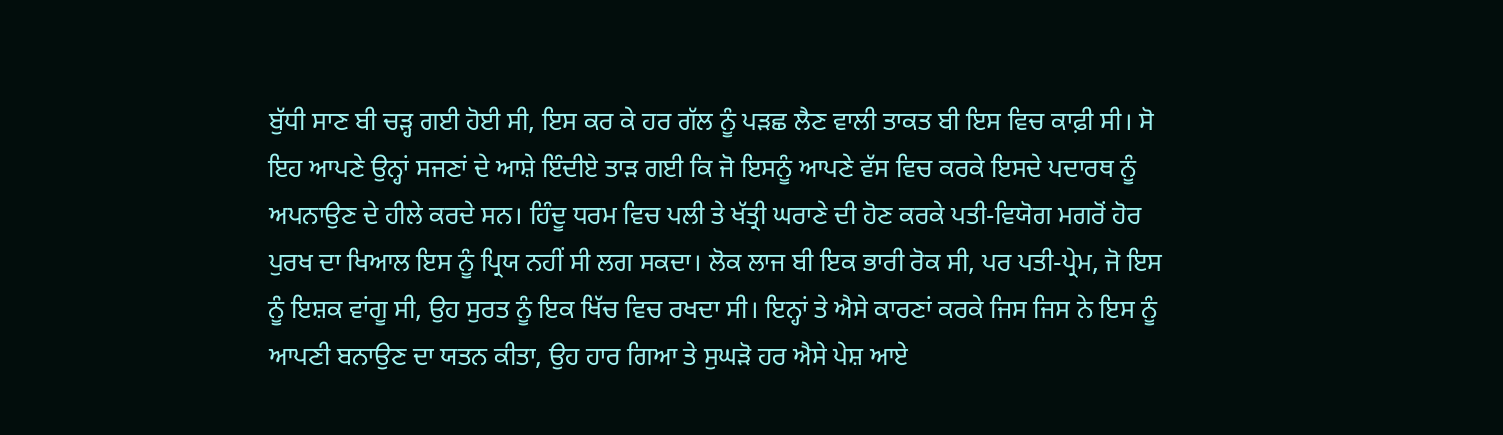ਬੁੱਧੀ ਸਾਣ ਬੀ ਚੜ੍ਹ ਗਈ ਹੋਈ ਸੀ, ਇਸ ਕਰ ਕੇ ਹਰ ਗੱਲ ਨੂੰ ਪੜਛ ਲੈਣ ਵਾਲੀ ਤਾਕਤ ਬੀ ਇਸ ਵਿਚ ਕਾਫ਼ੀ ਸੀ। ਸੋ ਇਹ ਆਪਣੇ ਉਨ੍ਹਾਂ ਸਜਣਾਂ ਦੇ ਆਸ਼ੇ ਇੰਦੀਏ ਤਾੜ ਗਈ ਕਿ ਜੋ ਇਸਨੂੰ ਆਪਣੇ ਵੱਸ ਵਿਚ ਕਰਕੇ ਇਸਦੇ ਪਦਾਰਥ ਨੂੰ ਅਪਨਾਉਣ ਦੇ ਹੀਲੇ ਕਰਦੇ ਸਨ। ਹਿੰਦੂ ਧਰਮ ਵਿਚ ਪਲੀ ਤੇ ਖੱਤ੍ਰੀ ਘਰਾਣੇ ਦੀ ਹੋਣ ਕਰਕੇ ਪਤੀ-ਵਿਯੋਗ ਮਗਰੋਂ ਹੋਰ ਪੁਰਖ ਦਾ ਖਿਆਲ ਇਸ ਨੂੰ ਪ੍ਰਿਯ ਨਹੀਂ ਸੀ ਲਗ ਸਕਦਾ। ਲੋਕ ਲਾਜ ਬੀ ਇਕ ਭਾਰੀ ਰੋਕ ਸੀ, ਪਰ ਪਤੀ-ਪ੍ਰੇਮ, ਜੋ ਇਸ ਨੂੰ ਇਸ਼ਕ ਵਾਂਗੂ ਸੀ, ਉਹ ਸੁਰਤ ਨੂੰ ਇਕ ਖਿੱਚ ਵਿਚ ਰਖਦਾ ਸੀ। ਇਨ੍ਹਾਂ ਤੇ ਐਸੇ ਕਾਰਣਾਂ ਕਰਕੇ ਜਿਸ ਜਿਸ ਨੇ ਇਸ ਨੂੰ ਆਪਣੀ ਬਨਾਉਣ ਦਾ ਯਤਨ ਕੀਤਾ, ਉਹ ਹਾਰ ਗਿਆ ਤੇ ਸੁਘੜੋ ਹਰ ਐਸੇ ਪੇਸ਼ ਆਏ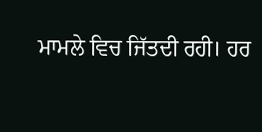ਮਾਮਲੇ ਵਿਚ ਜਿੱਤਦੀ ਰਹੀ। ਹਰ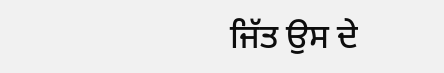ਜਿੱਤ ਉਸ ਦੇ